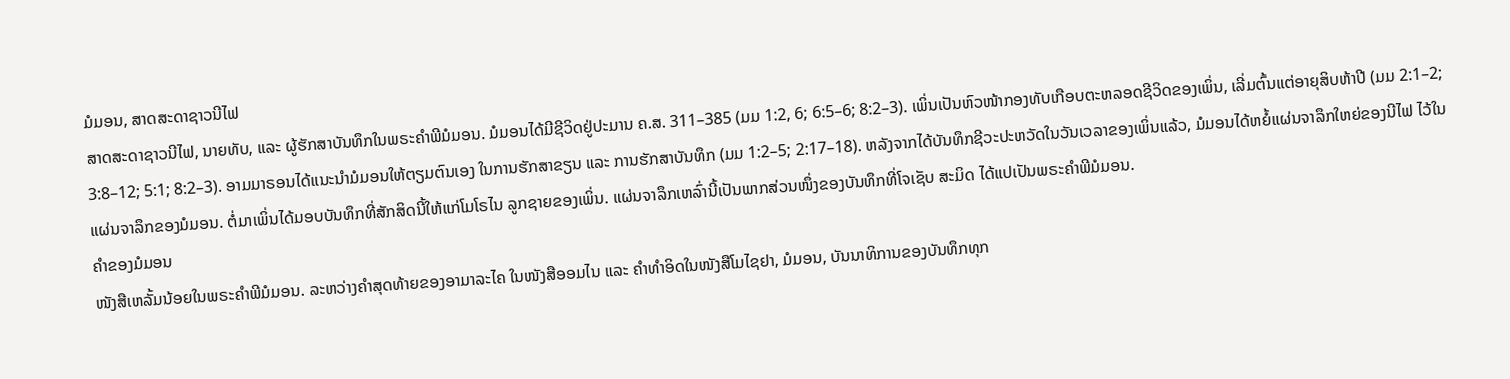ມໍມອນ, ສາດສະດາຊາວນີໄຟ
ສາດສະດາຊາວນີໄຟ, ນາຍທັບ, ແລະ ຜູ້ຮັກສາບັນທຶກໃນພຣະຄຳພີມໍມອນ. ມໍມອນໄດ້ມີຊີວິດຢູ່ປະມານ ຄ.ສ. 311–385 (ມມ 1:2, 6; 6:5–6; 8:2–3). ເພິ່ນເປັນຫົວໜ້າກອງທັບເກືອບຕະຫລອດຊີວິດຂອງເພິ່ນ, ເລີ່ມຕົ້ນແຕ່ອາຍຸສິບຫ້າປີ (ມມ 2:1–2; 3:8–12; 5:1; 8:2–3). ອາມມາຣອນໄດ້ແນະນຳມໍມອນໃຫ້ຕຽມຕົນເອງ ໃນການຮັກສາຂຽນ ແລະ ການຮັກສາບັນທຶກ (ມມ 1:2–5; 2:17–18). ຫລັງຈາກໄດ້ບັນທຶກຊີວະປະຫວັດໃນວັນເວລາຂອງເພິ່ນແລ້ວ, ມໍມອນໄດ້ຫຍໍ້ແຜ່ນຈາລຶກໃຫຍ່ຂອງນີໄຟ ໄວ້ໃນແຜ່ນຈາລຶກຂອງມໍມອນ. ຕໍ່ມາເພິ່ນໄດ້ມອບບັນທຶກທີ່ສັກສິດນີ້ໃຫ້ແກ່ໂມໂຣໄນ ລູກຊາຍຂອງເພິ່ນ. ແຜ່ນຈາລຶກເຫລົ່ານີ້ເປັນພາກສ່ວນໜຶ່ງຂອງບັນທຶກທີ່ໂຈເຊັບ ສະມິດ ໄດ້ແປເປັນພຣະຄຳພີມໍມອນ.
ຄຳຂອງມໍມອນ
ໜັງສືເຫລັ້ມນ້ອຍໃນພຣະຄຳພີມໍມອນ. ລະຫວ່າງຄຳສຸດທ້າຍຂອງອາມາລະໄຄ ໃນໜັງສືອອມໄນ ແລະ ຄຳທຳອິດໃນໜັງສືໂມໄຊຢາ, ມໍມອນ, ບັນນາທິການຂອງບັນທຶກທຸກ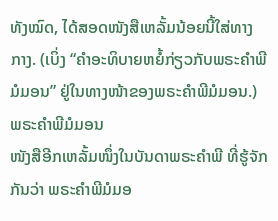ທັງໝົດ, ໄດ້ສອດໜັງສືເຫລັ້ມນ້ອຍນີ້ໃສ່ທາງກາງ. (ເບິ່ງ “ຄຳອະທິບາຍຫຍໍ້ກ່ຽວກັບພຣະຄຳພີມໍມອນ” ຢູ່ໃນທາງໜ້າຂອງພຣະຄຳພີມໍມອນ.)
ພຣະຄຳພີມໍມອນ
ໜັງສືອີກເຫລັ້ມໜຶ່ງໃນບັນດາພຣະຄຳພີ ທີ່ຮູ້ຈັກກັນວ່າ ພຣະຄຳພີມໍມອ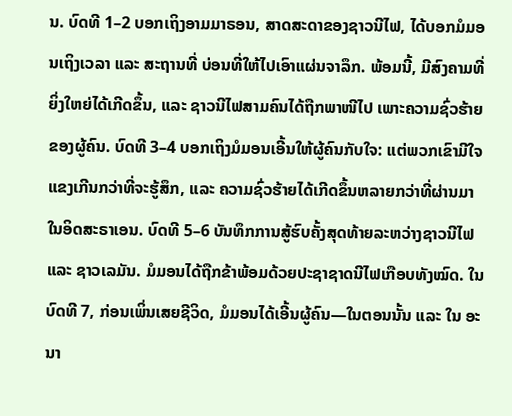ນ. ບົດທີ 1–2 ບອກເຖິງອາມມາຣອນ, ສາດສະດາຂອງຊາວນີໄຟ, ໄດ້ບອກມໍມອນເຖິງເວລາ ແລະ ສະຖານທີ່ ບ່ອນທີ່ໃຫ້ໄປເອົາແຜ່ນຈາລຶກ. ພ້ອມນີ້, ມີສົງຄາມທີ່ຍິ່ງໃຫຍ່ໄດ້ເກີດຂຶ້ນ, ແລະ ຊາວນີໄຟສາມຄົນໄດ້ຖືກພາໜີໄປ ເພາະຄວາມຊົ່ວຮ້າຍຂອງຜູ້ຄົນ. ບົດທີ 3–4 ບອກເຖິງມໍມອນເອີ້ນໃຫ້ຜູ້ຄົນກັບໃຈ: ແຕ່ພວກເຂົາມີໃຈແຂງເກີນກວ່າທີ່ຈະຮູ້ສຶກ, ແລະ ຄວາມຊົ່ວຮ້າຍໄດ້ເກີດຂຶ້ນຫລາຍກວ່າທີ່ຜ່ານມາໃນອິດສະຣາເອນ. ບົດທີ 5–6 ບັນທຶກການສູ້ຮົບຄັ້ງສຸດທ້າຍລະຫວ່າງຊາວນີໄຟ ແລະ ຊາວເລມັນ. ມໍມອນໄດ້ຖືກຂ້າພ້ອມດ້ວຍປະຊາຊາດນີໄຟເກືອບທັງໝົດ. ໃນ ບົດທີ 7, ກ່ອນເພິ່ນເສຍຊີວິດ, ມໍມອນໄດ້ເອີ້ນຜູ້ຄົນ—ໃນຕອນນັ້ນ ແລະ ໃນ ອະນາ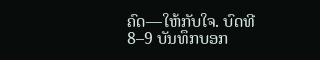ຄົດ—ໃຫ້ກັບໃຈ. ບົດທີ 8–9 ບັນທຶກບອກ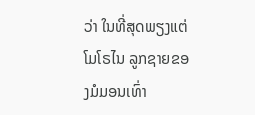ວ່າ ໃນທີ່ສຸດພຽງແຕ່ ໂມໂຣໄນ ລູກຊາຍຂອງມໍມອນເທົ່າ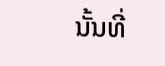ນັ້ນທີ່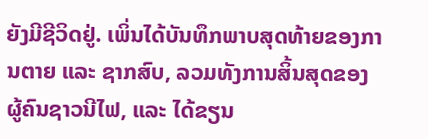ຍັງມີຊີວິດຢູ່. ເພິ່ນໄດ້ບັນທຶກພາບສຸດທ້າຍຂອງການຕາຍ ແລະ ຊາກສົບ, ລວມທັງການສິ້ນສຸດຂອງຜູ້ຄົນຊາວນີໄຟ, ແລະ ໄດ້ຂຽນ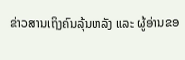ຂ່າວສານເຖິງຄົນລຸ້ນຫລັງ ແລະ ຜູ້ອ່ານຂອ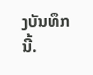ງບັນທຶກນີ້.